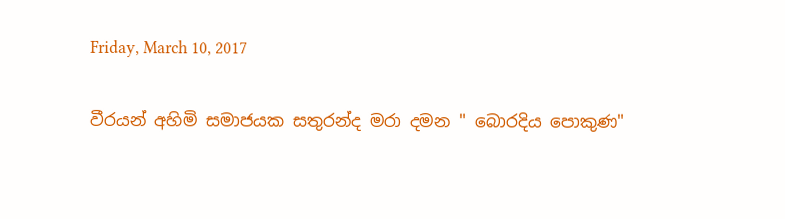Friday, March 10, 2017

වීරයන් අහිමි සමාජයක සතුරන්ද මරා දමන " බොරදිය පොකුණ"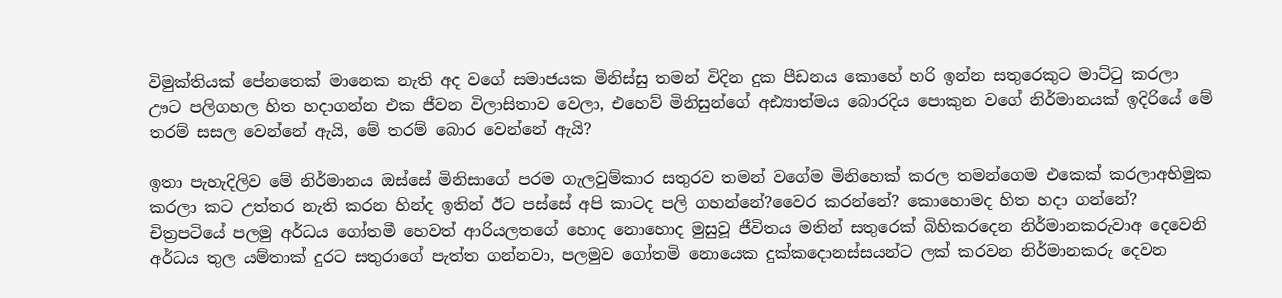විමුක්තියක් පේනතෙක් මානෙක නැති අද වගේ සමාජයක මිනිස්සු තමන් විදින දුක පීඩනය කොහේ හරි ඉන්න සතුරෙකුට මාට්ටු කරලා ඌට පලිගහල හිත හදාගන්න එක ජීවන විලාසිතාව වෙලා, එහෙව් මිනිසුන්ගේ අඪ්‍යාත්මය බොරදිය පොකුන වගේ නිර්මානයක් ඉදිරියේ මේ තරම් සසල වෙන්නේ ඇයි, මේ තරම් බොර වෙන්නේ ඇයි?

ඉතා පැහැදිලිව මේ නිර්මානය ඔස්සේ මිනිසාගේ පරම ගැලවුම්කාර සතුරව තමන් වගේම මිනිහෙක් කරල තමන්ගෙම එකෙක් කරලාඅභිමුක කරලා කට උත්තර නැති කරන හින්ද ඉතින් ඊට පස්සේ අපි කාටද පලි ගහන්නේ?වෛර කරන්නේ? කොහොමද හිත හදා ගන්නේ?
චිත්‍රපටියේ පලමු අර්ධය ගෝතමී හෙවත් ආරියලතගේ හොද නොහොද මුසුවූ ජීවිතය මතින් සතුරෙක් බිහිකරදෙන නිර්මානකරුවාඅ දෙවෙනි අර්ධය තුල යම්තාක් දුරට සතුරාගේ පැත්ත ගන්නවා, පලමුව ගෝතමි නොයෙක දුක්කදොනස්සයන්ට ලක් කරවන නිර්මානකරු දෙවන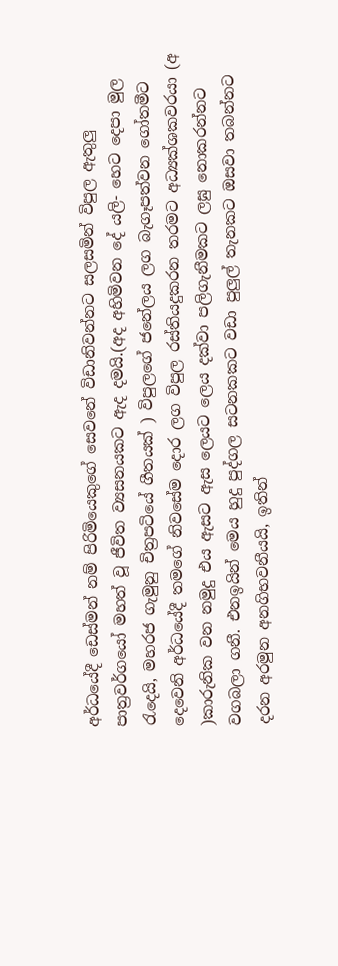අර්ධයේදී ඩෙස්මන් නම් පිරිමියෙකුගේ සෙවනේ විඩානිවන්නට සලසමින් විපුල ඇතුලු පාත්‍රවර්ගයෝ මහත් වූ ජීවිත ව්‍යසනයකට ඇද දමයි.(අද අහිමිවන දේ යලි- හෙට දෙපා මුල රැදෙයි, මහරජ ගැමුනු චිත්‍රපටියේ ගීතයක් ) විපුලගේ ජනේලය ලග බැගෑපත්වන ගෝතමීට දෙවෙනි අර්ධයේදී තමගේ නිවසේම දොර ලග විපුල රස්තියදුකරන තරමට අධ්‍යක්ශකවරයා (අ )කාරුනික වන නමුදු එය ඇසට ඇස ලෙයට ලෙය දක්වා පලිගැනීමකට ලඝු නොකරන්නට වගබලා ගනී. එනඉයින් මෙය හුදු පුද්ගල සටනකකට වඩා පුලුල් තැනකට ඔසවා තබන්නට දරන අරමුන අනගිභවනීයයි, ඉතින්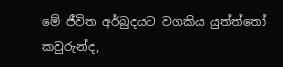මේ ජීවිත අර්බුදයට වගකිය යුත්ත්තෝ කවුරුන්ද,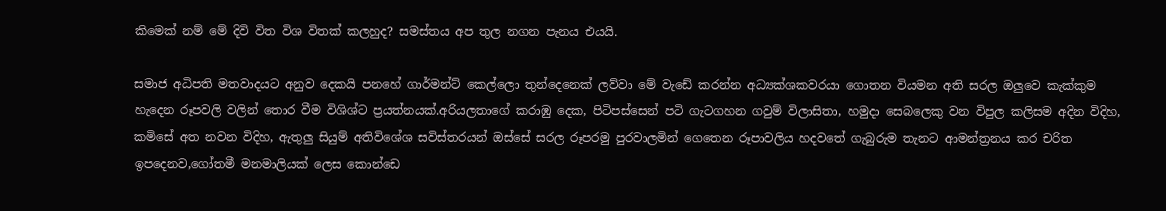කිමෙක් නම් මේ දිවි විත විශ විතක් කලහුද? සමස්තය අප තුල නගන පැනය එයයි.

සමාජ අධිපති මතවාදයට අනුව දෙකයි පනහේ ගාර්මන්ට් කෙල්ලො තුන්දෙනෙක් ලව්වා මේ වැඩේ කරන්න අධ්‍යක්ශකවරයා ගොතන වියමන අති සරල ඔලුවෙ කැක්කුම හැදෙන රූපවලි වලින් තොර වීම විශිශ්ට ප්‍රයත්නයක්.අරියලතාගේ කරාඹු දෙක, පිටිපස්සෙන් පටි ගැටගහන ගවුම් විලාසිතා, හමුදා සෙබලෙකු වන විපුල කලිසම අදින විදිහ, කමිසේ අත නවන විදිහ, ඇතුලු සියුම් අතිවිශේශ සවිස්තරයන් ඔස්සේ සරල රූපරමු පුරවාලමින් ගෙතෙන රූපාවලිය හදවතේ ගැබුරුම තැනට ආමන්ත්‍රනය කර චරිත ඉපදෙනව,ගෝතමී මනමාලියක් ලෙස කොන්ඩෙ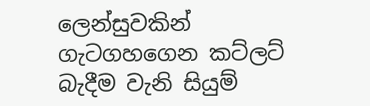ලෙන්සුවකින් ගැටගහගෙන කට්ලට් බැදීම වැනි සියුම්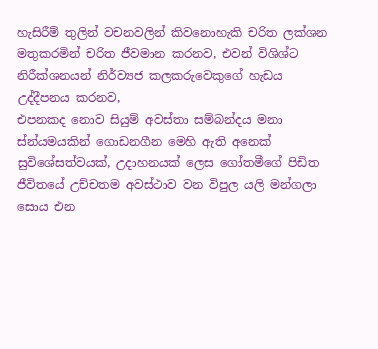හැසිරීම් තුලින් වචනවලින් කිවනොහැකි චරිත ලක්ශන මතුකරමින් චරිත ජීවමාන කරනව, එවන් විශිශ්ට නිරීක්ශනයන් නිර්ව්‍යජ කලකරුවෙකුගේ හැඩය උද්දීපනය කරනව,
එපනකද නොව සියුම් අවස්තා සම්බන්දය මනා ස්න්යමයකින් ගොඩනගීන මෙහි ඇති අනෙක් සුවිශේසත්වයක්, උදාහනයක් ලෙස ගෝතමීගේ පිඩිත ජීවිතයේ උච්චතම අවස්ථාව වන විපුල යලි මන්ගලා සොය එන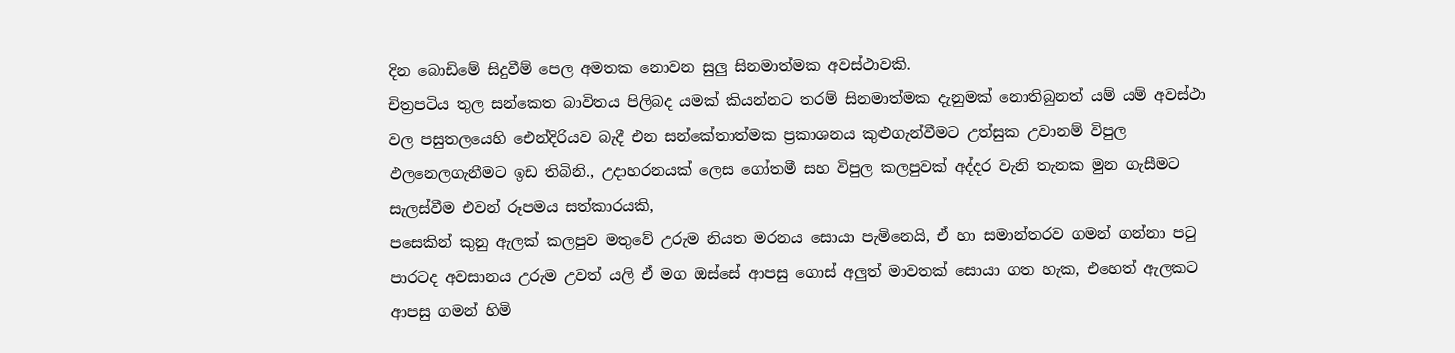දින බොඩිමේ සිදුවීම් පෙල අමතක නොවන සුලු සිනමාත්මක අවස්ථාවකි.
චිත්‍රපටිය තුල සන්කෙත බාවිතය පිලිබද යමක් කියන්නට තරම් සිනමාත්මක දැනුමක් නොතිබුනත් යම් යම් අවස්ථා වල පසුතලයෙහි ඓන්දිරියව බැදී එන සන්කේතාත්මක ප්‍රකාශනය කුළුගැන්වීමට උත්සුක උවානම් විපුල ඵලනෙලගැනීමට ඉඩ තිබිනි., උදාහරනයක් ලෙස ගෝතමී සහ විපුල කලපුවක් අද්දර වැනි තැනක මුන ගැසීමට සැලස්වීම එවන් රූපමය සත්කාරයකි,
පසෙකින් කුනු ඇලක් කලපුව මතුවේ උරුම නියත මරනය සොයා පැමිනෙයි, ඒ හා සමාන්තරව ගමන් ගන්නා පටු පාරටද අවසානය උරුම උවත් යලි ඒ මග ඔස්සේ ආපසු ගොස් අලුත් මාවතක් සොයා ගත හැක, එහෙත් ඇලකට ආපසු ගමන් හිමි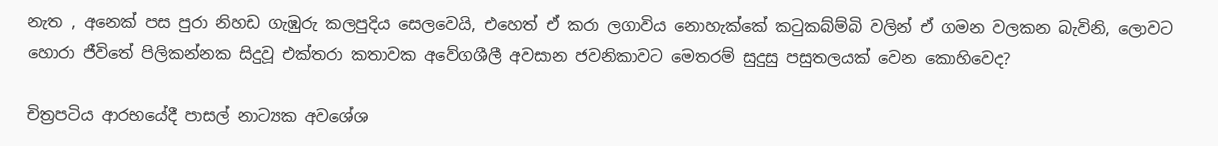නැත , අනෙක් පස පුරා නිහඩ ගැඹුරු කලපුදිය සෙලවෙයි, එහෙත් ඒ කරා ලගාවිය නොහැක්කේ කටුකබ්ම්බි වලින් ඒ ගමන වලකන බැවිනි, ලොවට හොරා ජීවිතේ පිලිකන්නක සිදුවූ එක්තරා කතාවක අවේගශීලී අවසාන ජවනිකාවට මෙතරම් සුදුසු පසුතලයක් වෙන කොහිවෙද?

චිත්‍රපටිය ආරභයේදී පාසල් නාට්‍යක අවශේශ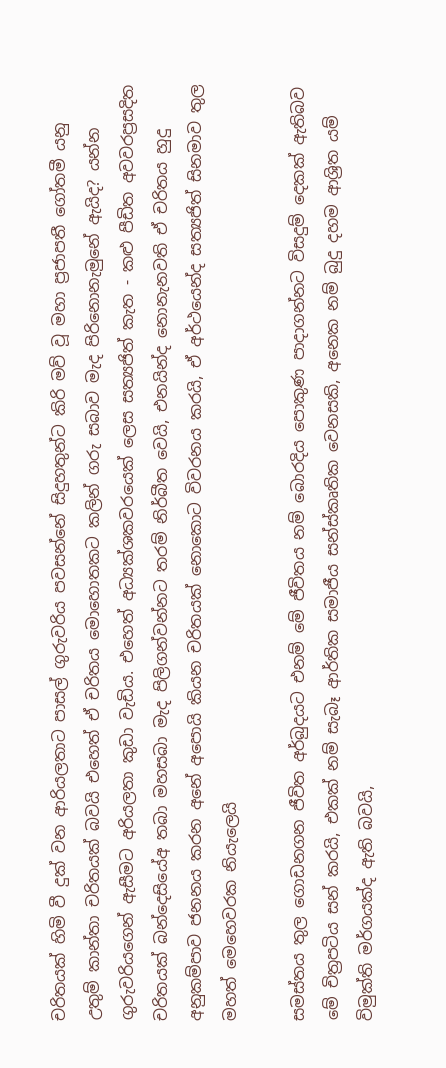චරිතයක් හිමි වී දුක් වන ආරියලතාට පාසල් ගුරුවරිය පවසන්නේ සිදුහතුන්ට කිරි මව් වූ මහා ප්‍රජාපතී ගෝතමී යනු උතුම් කාන්තා චරිතයක් බවයි එහෙත් ඒ චරිතය මොහොතකට කලින් ගරු සබාව මැද පිරිනොනැමුනේ ඇයිද? යන්න ගුරුවරියගෙන් ඇසීමට අරියලතා කුඩා වැඩිය. එහෙත් අධ්‍යක්ශකවරයෙක් ලෙස සත්‍යජිත් කැත - කළු පීඩිත අවවරප්‍රසදිත චරිතයක් බන්දෙසියේඅ තබා මහසබා මැද පිලිගන්වන්නට තරම් නිර්බීත වෙයි, එනයින්ද නොනැනවති ඒ චරිතය හුදු අනුකම්පාව ජනනය කරන අනේ අපොයි කියන චරිතයක් නොකොට විවරනය කරයි, ඒ අර්ථයෙන්ද සත්‍යජිත් සිනමාව තුල මහත් මෙහෙවරක නියැලෙයි

සමස්තය තුල ගොඩනගන ජීවිත අර්බුදයට එනම් මේ ජීවිතය නම් බොරදිය පොකුණ පාදාගන්නට විසදුම් දෙකක් ඇතිබව මේ චිත්‍රපටිය සන් කරයි, එකක් නම් සැබෑ ආර්තික සමාජීය සන්ස්කෘතික වෙනසකි, අනෙක නම් බුදු දහම ආශ්‍රිත යම් විමුක්ති මර්ගයක්ද ඇති බවයි,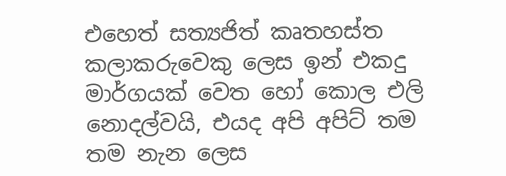එහෙත් සත්‍යජිත් කෘතහස්ත කලාකරුවෙකු ලෙස ඉන් එකදු මාර්ගයක් වෙත හෝ කොල එලි නොදල්වයි, එයද අපි අපිට් තම තම නැන ලෙස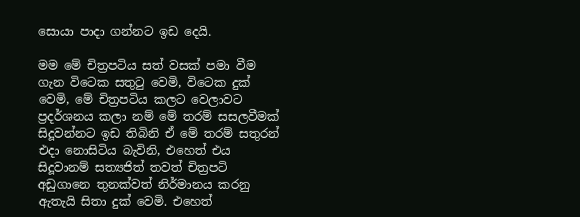සොයා පාදා ගන්නට ඉඩ දෙයි.

මම මේ චිත්‍රපටිය සත් වසක් පමා වීම ගැන විටෙක සතුටු වෙමි, විටෙක දුක් වෙමි, මේ චිත්‍රපටිය කලට වෙලාවට ප්‍රදර්ශනය කලා නම් මේ තරම් සසලවීමක් සිදූවන්නට ඉඩ තිබිනි ඒ මේ තරම් සතුරන් එදා නොසිටිය බැවිනි, එහෙත් එය සිදූවානම් සත්‍යජිත් තවත් චිත්‍රපටි අඩුගානෙ තුනක්වත් නිර්මානය කරනු ඇතැයි සිතා දුක් වෙමි. එහෙත්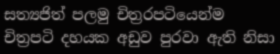සත්‍යජිත් පලමු චිත්‍රරපටියෙන්ම චිත්‍රපටි දහයක අඩුව පුරවා ඇති නිසා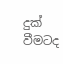දුක් වීමටද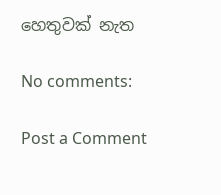හෙතුවක් නැත

No comments:

Post a Comment